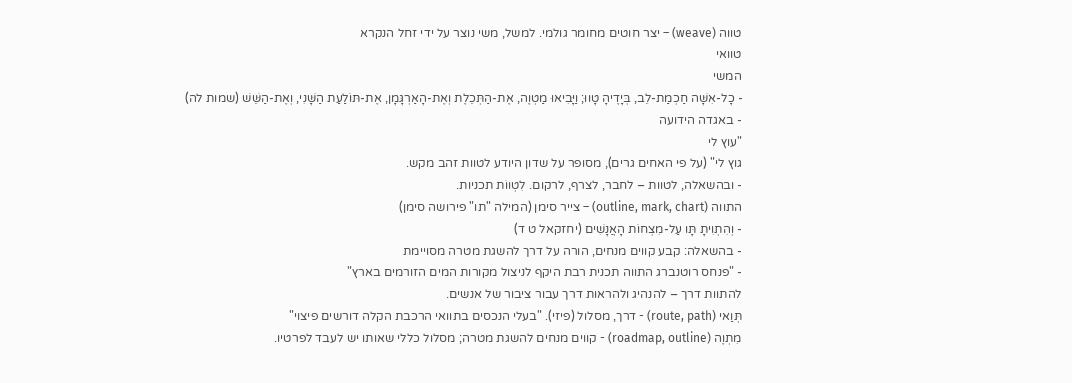טווה (weave) – יצר חוטים מחומר גולמי. למשל, משי נוצר על ידי זחל הנקרא
טוואי
המשי
- כָל-אִשָּׁה חַכְמַת-לֵב, בְּיָדֶיהָ טָווּ; וַיָּבִיאוּ מַטְוֶה, אֶת-הַתְּכֵלֶת וְאֶת-הָאַרְגָּמָן, אֶת-תּוֹלַעַת הַשָּׁנִי, וְאֶת-הַשֵּׁשׁ (שמות לה)
- באגדה הידועה
"עוץ לי
גוץ לי" (על פי האחים גרים), מסופר על שדון היודע לטוות זהב מקש.
- ובהשאלה, לטוות – לחבר, לצרף, לרקום. לִטְווֹת תכניות.
התווה (outline, mark, chart) – צייר סימן (המילה "תו" פירושה סימן)
- וְהִתְוִיתָ תָּו עַל-מִצְחוֹת הָאֲנָשִׁים (יחזקאל ט ד)
- בהשאלה: קבע קווים מנחים, הורה על דרך להשגת מטרה מסויימת
- "פנחס רוטנברג התווה תכנית רבת היקף לניצול מקורות המים הזורמים בארץ"
להתוות דרך – להנהיג ולהראות דרך עבור ציבור של אנשים.
תְּוַאי (route, path) - דרך, מסלול (פיזי). "בעלי הנכסים בתוואי הרכבת הקלה דורשים פיצוי"
מִתְוֶה (roadmap, outline) - קווים מנחים להשגת מטרה; מסלול כללי שאותו יש לעבד לפרטיו.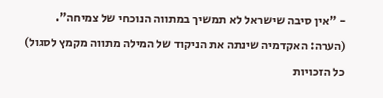- "אין סיבה שישראל לא תמשיך במתווה הנוכחי של צמיחה".
(הערה: האקדמיה שינתה את הניקוד של המילה מתווה מקמץ לסגול)
כל הזכויות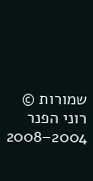שמורות © רוני הפנר 2004–2008